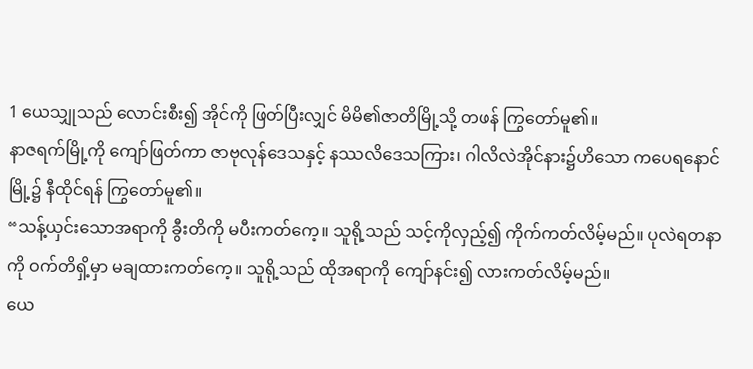1 ယေသျှုသည် လောင်းစီး၍ အိုင်ကို ဖြတ်ပြီးလျှင် မိမိ၏ဇာတိမြို့သို့ တဖန် ကြွတော်မူ၏။
နာဇရက်မြို့ကို ကျော်ဖြတ်ကာ ဇာဗုလုန်ဒေသနှင့် နဿလိဒေသကြား၊ ဂါလိလဲအိုင်နား၌ဟိသော ကပေရနောင်မြို့၌ နီထိုင်ရန် ကြွတော်မူ၏။
“သန့်ယှင်းသောအရာကို ခွီးတိကို မပီးကတ်ကေ့။ သူရို့သည် သင့်ကိုလှည့်၍ ကိုက်ကတ်လိမ့်မည်။ ပုလဲရတနာကို ဝက်တိရှိ့မှာ မချထားကတ်ကေ့။ သူရို့သည် ထိုအရာကို ကျော်နင်း၍ လားကတ်လိမ့်မည်။
ယေ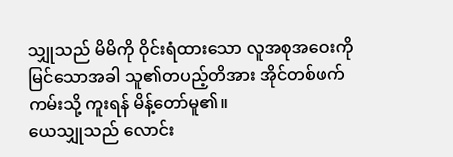သျှုသည် မိမိကို ဝိုင်းရံထားသော လူအစုအဝေးကို မြင်သောအခါ သူ၏တပည့်တိအား အိုင်တစ်ဖက်ကမ်းသို့ ကူးရန် မိန့်တော်မူ၏။
ယေသျှုသည် လောင်း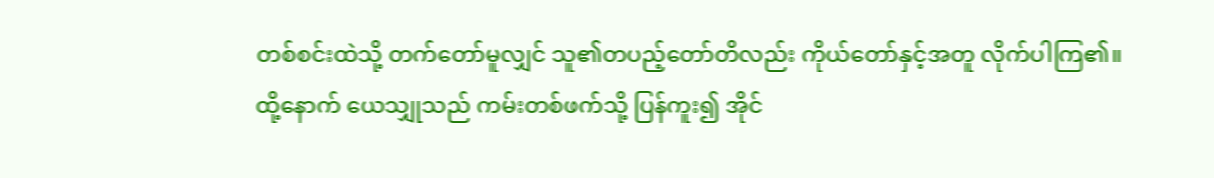တစ်စင်းထဲသို့ တက်တော်မူလျှင် သူ၏တပည့်တော်တိလည်း ကိုယ်တော်နှင့်အတူ လိုက်ပါကြ၏။
ထို့နောက် ယေသျှုသည် ကမ်းတစ်ဖက်သို့ ပြန်ကူး၍ အိုင်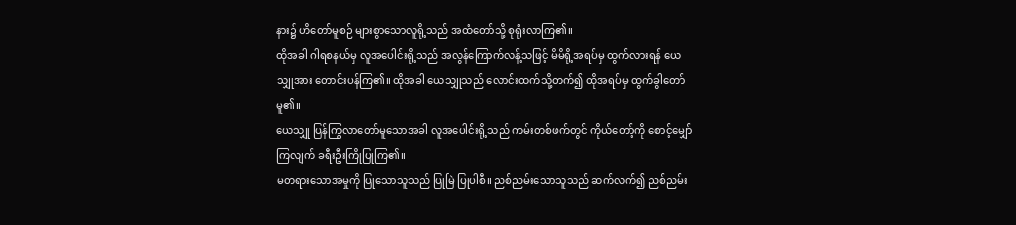နား၌ ဟိတော်မူစဉ် များစွာသောလူရို့သည် အထံတော်သို့ စုရုံးလာကြ၏။
ထိုအခါ ဂါရစနယ်မှ လူအပေါင်းရို့သည် အလွန်ကြောက်လန့်သဖြင့် မိမိရို့အရပ်မှ ထွက်လားရန် ယေသျှုအား တောင်းပန်ကြ၏။ ထိုအခါ ယေသျှုသည် လောင်းထက်သို့တက်၍ ထိုအရပ်မှ ထွက်ခွါတော်မူ၏။
ယေသျှု ပြန်ကြွလာတော်မူသောအခါ လူအပေါင်းရို့သည် ကမ်းတစ်ဖက်တွင် ကိုယ်တော့်ကို စောင့်မျှော်ကြလျက် ခရီးဦးကြိုပြုကြ၏။
မတရားသောအမှုကို ပြုသောသူသည် ပြုမြဲ ပြုပါစီ။ ညစ်ညမ်းသောသူသည် ဆက်လက်၍ ညစ်ညမ်း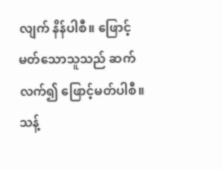လျက် နိန်ပါစီ။ ဖြောင့်မတ်သောသူသည် ဆက်လက်၍ ဖြောင့်မတ်ပါစီ။ သန့်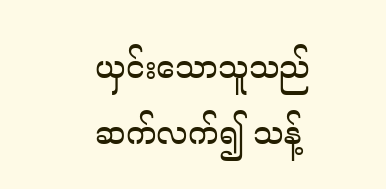ယှင်းသောသူသည် ဆက်လက်၍ သန့်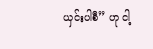ယှင်းပါစီ” ဟု ငါ့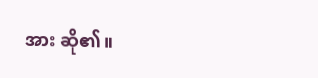အား ဆို၏။